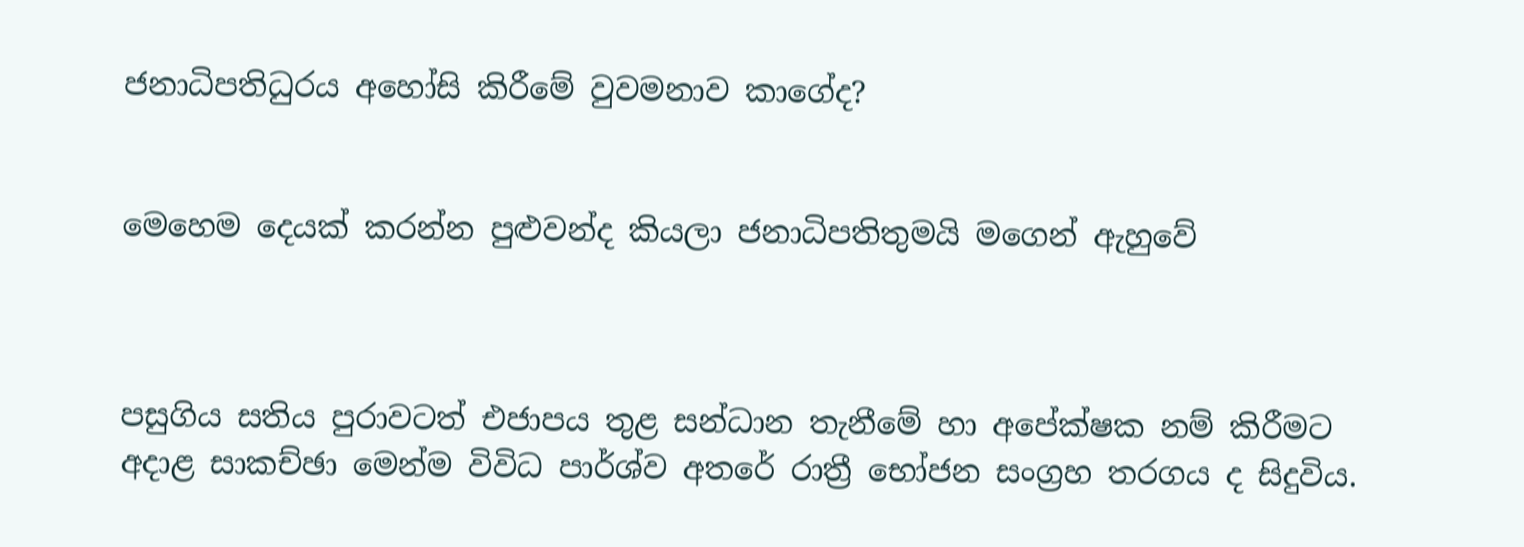ජනාධිපතිධුරය අහෝසි කිරීමේ වුවමනාව කාගේද?


මෙහෙම දෙයක් කරන්න පුළුවන්ද කියලා ජනාධිපතිතුමයි මගෙන් ඇහුවේ



පසුගිය සතිය පුරාවටත් එජාපය තුළ සන්ධාන තැනීමේ හා අපේක්ෂක නම් කිරීමට අදාළ සාකච්ඡා මෙන්ම විවිධ පාර්ශ්ව අතරේ රාත්‍රී භෝජන සංග්‍රහ තරගය ද සිදුවිය.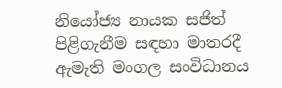නියෝජ්‍ය නායක සජිත් පිළිගැනීම සඳහා මාතරදී ඇමැති මංගල සංවිධානය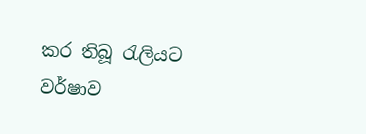කර තිබූ රැලියට වර්ෂාව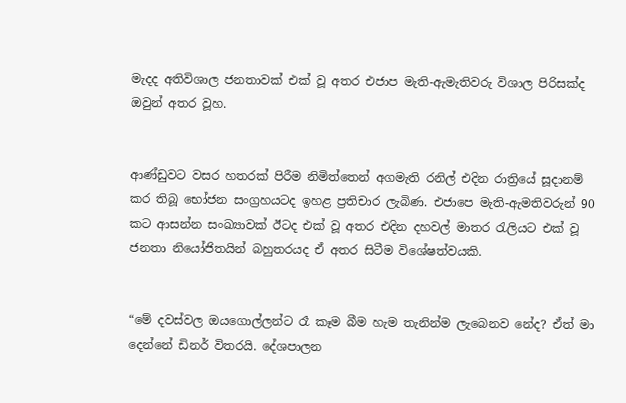මැදද අතිවිශාල ජනතාවක් එක් වූ අතර එජාප මැති-ඇමැතිවරු විශාල පිරිසක්ද ඔවුන් අතර වූහ.


ආණ්ඩුවට වසර හතරක් පිරීම නිමිත්තෙන් අගමැති රනිල් එදින රාත්‍රියේ සූදානම් කර තිබූ භෝජන සංග්‍රහයටද ඉහළ ප්‍රතිචාර ලැබිණ. එජාපෙ මැති-ඇමතිවරුන් 90 කට ආසන්න සංඛ්‍යාවක් ඊටද එක් වූ අතර එදින දහවල් මාතර රැලියට එක් වූ ජනතා නියෝජිතයින් බහුතරයද ඒ අතර සිටීම විශේෂත්වයකි.


“මේ දවස්වල ඔයගොල්ලන්ට රෑ කෑම බීම හැම තැනින්ම ලැබෙනව නේද? ඒත් මා දෙන්නේ ඩිනර් විතරයි. දේශපාලන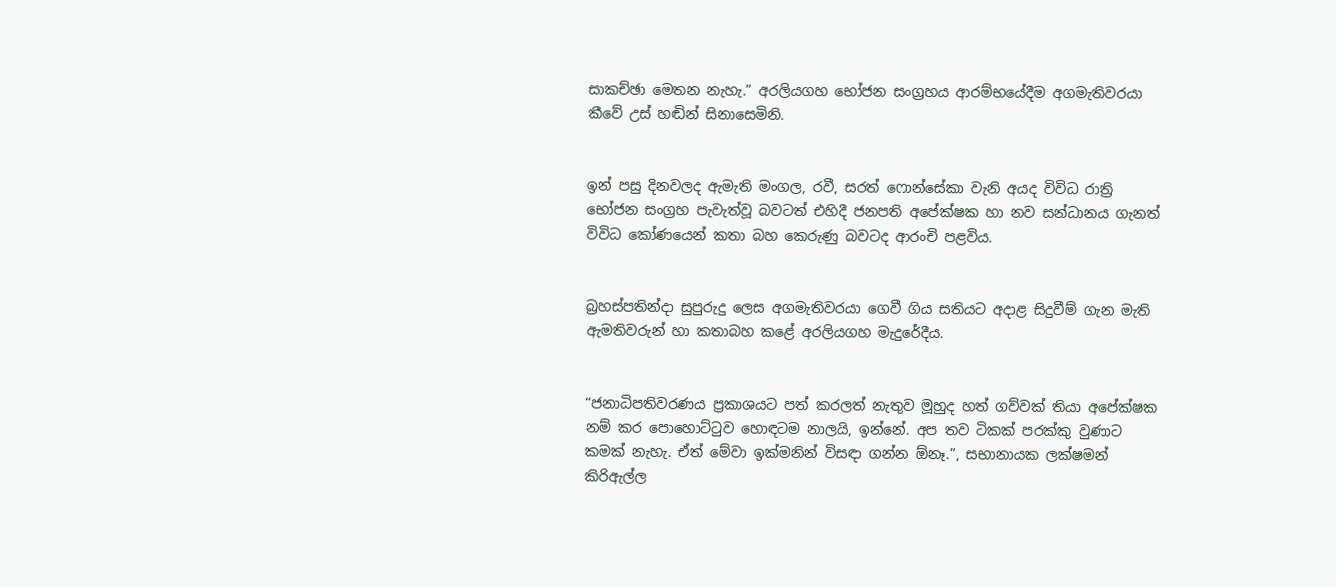සාකච්ඡා මෙතන නැහැ.” අරලියගහ භෝජන සංග්‍රහය ආරම්භයේදීම අගමැතිවරයා කීවේ උස් හඬින් සිනාසෙමිනි.


ඉන් පසු දිනවලද ඇමැති මංගල, රවී, සරත් ෆොන්සේකා වැනි අයද විවිධ රාත්‍රි භෝජන සංග්‍රහ පැවැත්වූ බවටත් එහිදී ජනපති අපේක්ෂක හා නව සන්ධානය ගැනත් විවිධ කෝණයෙන් කතා බහ කෙරුණු බවටද ආරංචි පළවිය.


බ්‍රහස්පතින්දා සුපුරුදු ලෙස අගමැතිවරයා ගෙවී ගිය සතියට අදාළ සිදුවීම් ගැන මැති ඇමතිවරුන් හා කතාබහ කළේ අරලියගහ මැදුරේදීය.


“ජනාධිපතිවරණය ප්‍රකාශයට පත් කරලත් නැතුව මූහුද හත් ගව්වක් තියා අපේක්ෂක නම් කර පොහොට්ටුව හොඳටම නාලයි, ඉන්නේ. අප තව ටිකක් පරක්කු වුණාට කමක් නැහැ. ඒත් මේවා ඉක්මනින් විසඳා ගන්න ඕනෑ.”, සභානායක ලක්ෂමන් කිරිඇල්ල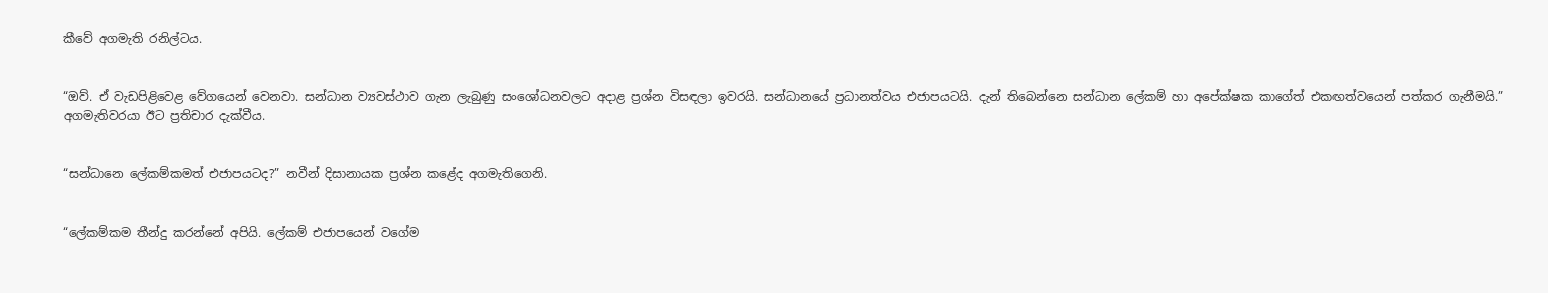කීවේ අගමැති රනිල්ටය.


“ඔව්. ඒ වැඩපිළිවෙළ වේගයෙන් වෙනවා. සන්ධාන ව්‍යවස්ථාව ගැන ලැබුණු සංශෝධනවලට අදාළ ප්‍රශ්න විසඳලා ඉවරයි. සන්ධානයේ ප්‍රධානත්වය එජාපයටයි. දැන් තිබෙන්නෙ සන්ධාන ලේකම් හා අපේක්ෂක කාගේත් එකඟත්වයෙන් පත්කර ගැනීමයි.” අගමැතිවරයා ඊට ප්‍රතිචාර දැක්වීය.


“සන්ධානෙ ලේකම්කමත් එජාපයටද?” නවීන් දිසානායක ප්‍රශ්න කළේද අගමැතිගෙනි.


“ලේකම්කම තීන්දු කරන්නේ අපියි. ලේකම් එජාපයෙන් වගේම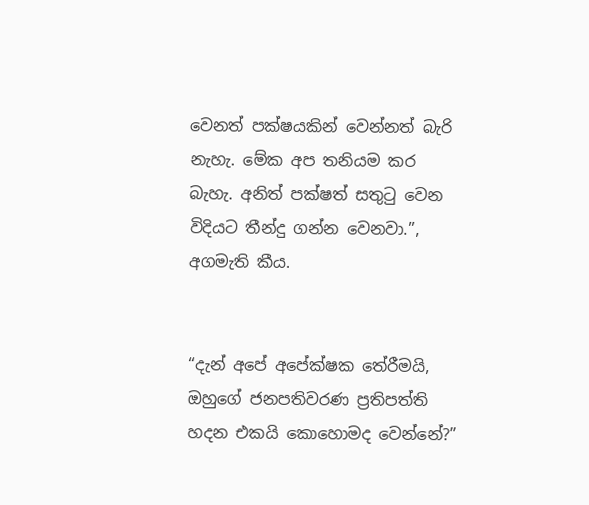වෙනත් පක්ෂයකින් වෙන්නත් බැරි නැහැ. මේක අප තනියම කර බැහැ. අනිත් පක්ෂත් සතුටු වෙන විදියට තීන්දු ගන්න වෙනවා.”, අගමැති කීය.


“දැන් අපේ අපේක්ෂක තේරීමයි, ඔහුගේ ජනපතිවරණ ප්‍රතිපත්ති හදන එකයි කොහොමද වෙන්නේ?”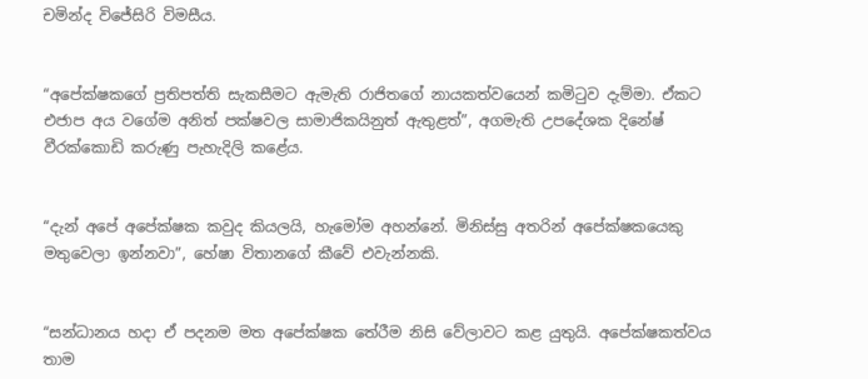චමින්ද විජේසිරි විමසීය.


“අපේක්ෂකගේ ප්‍රතිපත්ති සැකසීමට ඇමැති රාජිතගේ නායකත්වයෙන් කමිටුව දැම්මා. ඒකට එජාප අය වගේම අනිත් පක්ෂවල සාමාජිකයිනුත් ඇතුළත්”, අගමැති උපදේශක දිනේෂ් වීරක්කොඩි කරුණු පැහැදිලි කළේය.


“දැන් අපේ අපේක්ෂක කවුද කියලයි, හැමෝම අහන්නේ. මිනිස්සු අතරින් අපේක්ෂකයෙකු මතුවෙලා ඉන්නවා”, හේෂා විතානගේ කීවේ එවැන්නකි.


“සන්ධානය හදා ඒ පදනම මත අපේක්ෂක තේරීම නිසි වේලාවට කළ යුතුයි. අපේක්ෂකත්වය තාම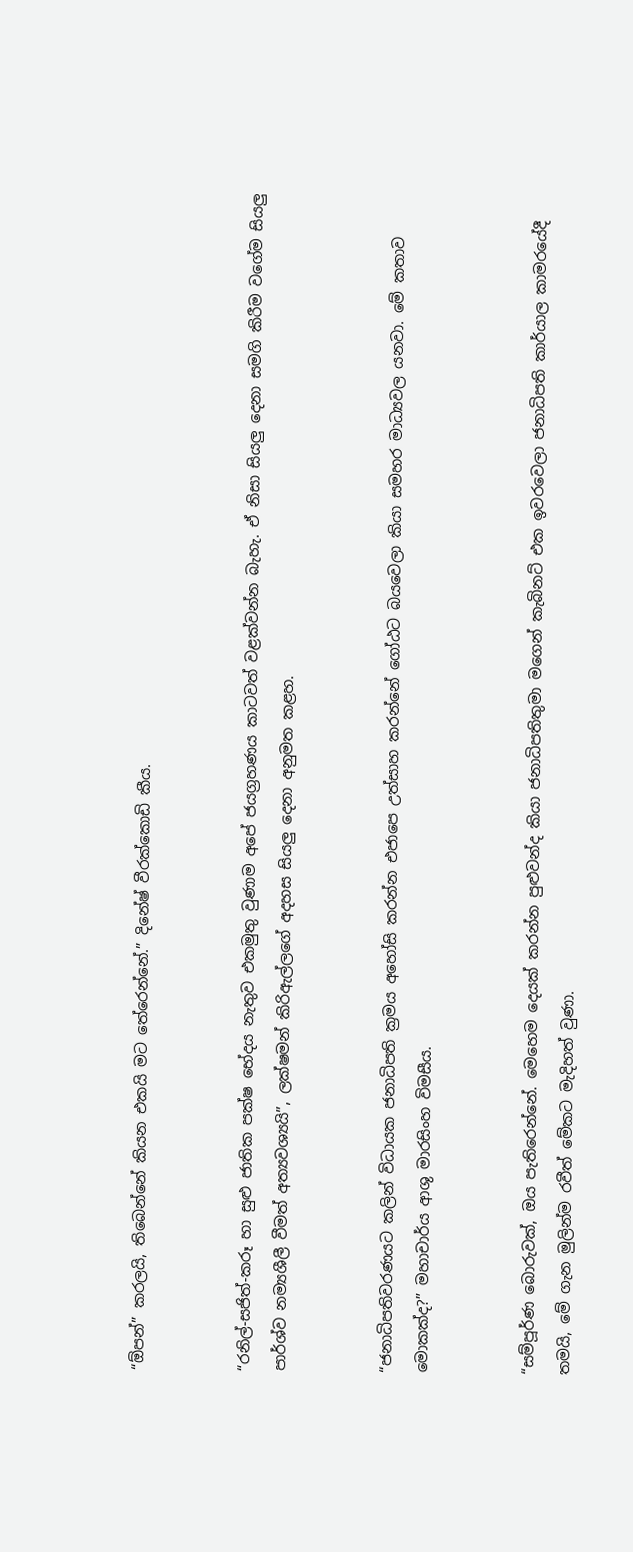“ඕපන්” කරලයි, තිබෙන්නේ කියන එකයි මට තේරෙන්නේ.” දිනේෂ් වීරක්කොඩි කීය.


“රනිල්-සජිත්-කරූ හා සුළු ජාතික පක්ෂ භේදය නැතුව එකමුතු වුණාම අපේ ජයග්‍රහණය කාටවත් වළක්වන්න බැහැ. ඒ නිසා සියලු දෙනා සමගි කිරීම වගේම සියලු පාර්ශ්ව නම්‍යශීලී වීමත් අත්‍යවශ්‍යයි”, ලක්ෂමන් කිරිඇල්ලගේ අදහස සියලු දෙනා අනුමත කළහ.


“ජනාධිපතිවරණයට කලින් විධායක ජනාධිපති ක්‍රමය අහෝසි කරන්න එජාපෙ උත්සාහ කරන්නේ ගෝඨට බයවෙලා කියා සමහර මාධ්‍යවල යනවා. මේ කතාව මොකක්ද?” මහාචාර්ය ආශු මාරසිංහ විමසීය.


“සම්පූර්ණ බොරුවක්, ඔය පැතිරෙන්නේ. මෙහෙම දෙයක් කරන්න පුළුවන්ද කියා ජනාධිපතිතුමා මගෙන් කැබිනට් එක ඉවරවෙලා ජනාධිපති කාර්යාල කාමරයේදී තමයි, මේ ගැන මුලින්ම රවීත් මේකට මැදිහත් වුණා.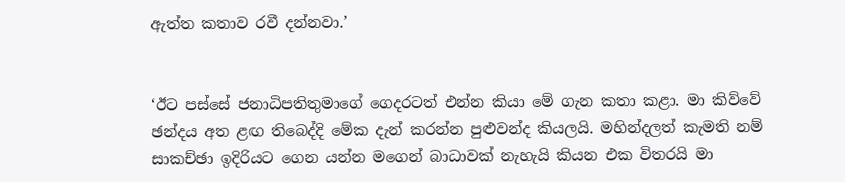ඇත්ත කතාව රවී දන්නවා.’


‘ඊට පස්සේ ජනාධිපතිතුමාගේ ගෙදරටත් එන්න කියා මේ ගැන කතා කළා. මා කිව්වේ ඡන්දය අත ළඟ තිබෙද්දි මේක දැන් කරන්න පුළුවන්ද කියලයි. මහින්දලත් කැමති නම් සාකච්ඡා ඉදිරියට ගෙන යන්න මගෙන් බාධාවක් නැහැයි කියන එක විතරයි මා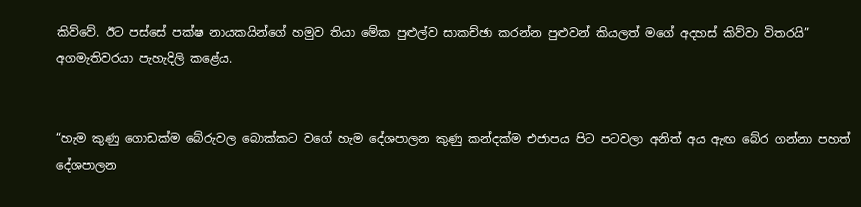කිව්වේ. ඊට පස්සේ පක්ෂ නායකයින්ගේ හමුව තියා මේක පුළුල්ව සාකච්ඡා කරන්න පුළුවන් කියලත් මගේ අදහස් කිව්වා විතරයි” අගමැතිවරයා පැහැදිලි කළේය.


“හැම කුණු ගොඩක්ම බේරුවල බොක්කට වගේ හැම දේශපාලන කුණු කන්දක්ම එජාපය පිට පටවලා අනිත් අය ඇඟ බේර ගන්නා පහත් දේශපාලන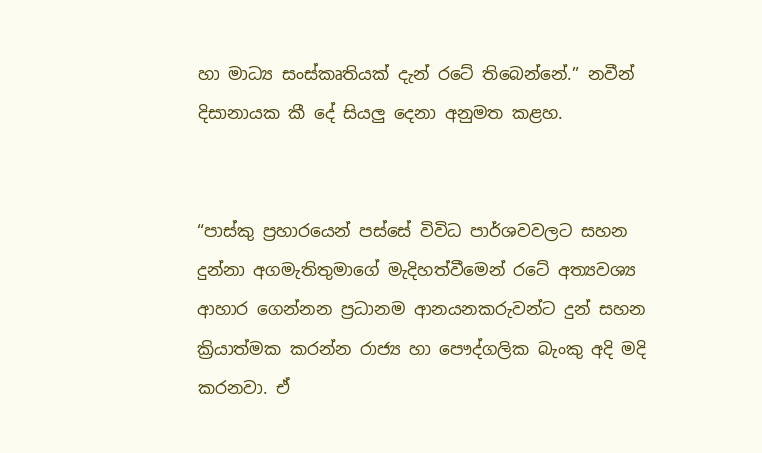හා මාධ්‍ය සංස්කෘතියක් දැන් රටේ තිබෙන්නේ.” නවීන් දිසානායක කී දේ සියලු දෙනා අනුමත කළහ.


“පාස්කු ප්‍රහාරයෙන් පස්සේ විවිධ පාර්ශවවලට සහන දුන්නා අගමැතිතුමාගේ මැදිහත්වීමෙන් රටේ අත්‍යවශ්‍ය ආහාර ගෙන්නන ප්‍රධානම ආනයනකරුවන්ට දුන් සහන ක්‍රියාත්මක කරන්න රාජ්‍ය හා පෞද්ගලික බැංකු අදි මදි කරනවා. ඒ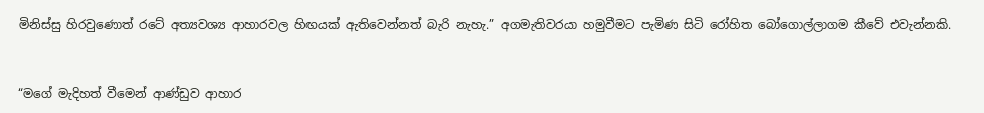මිනිස්සු හිරවුණොත් රටේ අත්‍යවශ්‍ය ආහාරවල හිඟයක් ඇතිවෙන්නත් බැරි නැහැ.” අගමැතිවරයා හමුවීමට පැමිණ සිටි රෝහිත බෝගොල්ලාගම කීවේ එවැන්නකි.


“මගේ මැදිහත් වීමෙන් ආණ්ඩුව ආහාර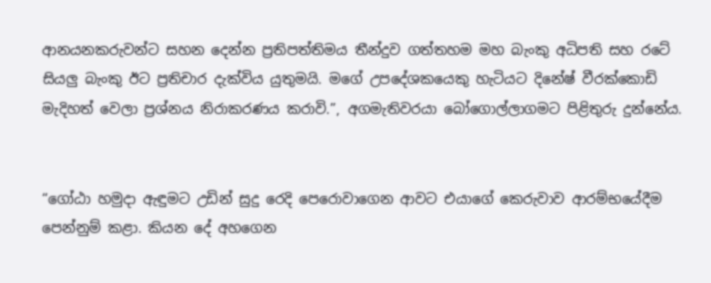ආනයනකරුවන්ට සහන දෙන්න ප්‍රතිපත්තිමය තීන්දුව ගත්තහම මහ බැංකු අධිපති සහ රටේ සියලු බැංකු ඊට ප්‍රතිචාර දැක්විය යුතුමයි. මගේ උපදේශකයෙකු හැටියට දිනේෂ් වීරක්කොඩි මැදිහත් වෙලා ප්‍රශ්නය නිරාකරණය කරාවි.”, අගමැතිවරයා බෝගොල්ලාගමට පිළිතුරු දුන්නේය.


“ගෝඨා හමුදා ඇඳුමට උඩින් සුදු රෙදි පෙරොවාගෙන ආවට එයාගේ කෙරුවාව ආරම්භයේදීම පෙන්නුම් කළා. කියන දේ අහගෙන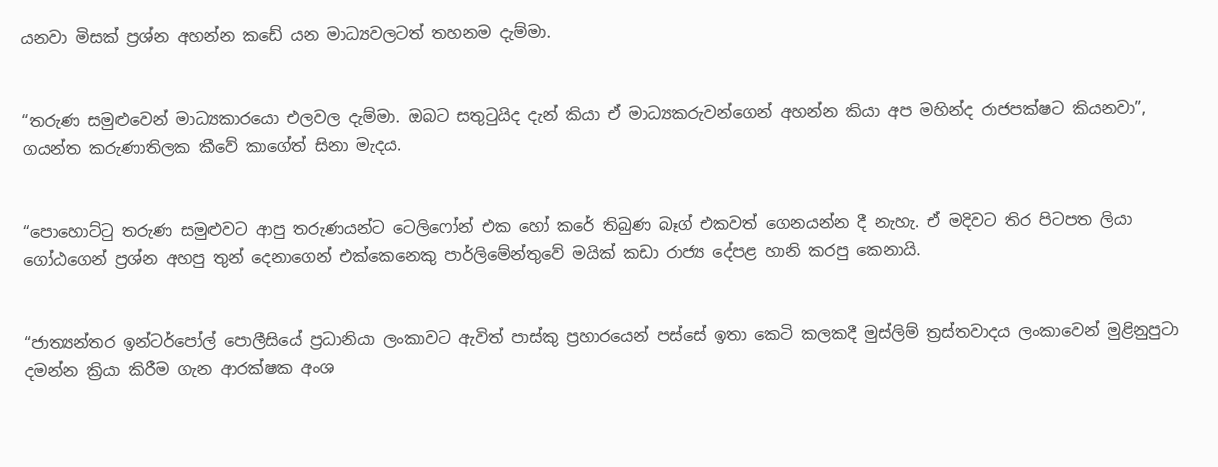යනවා මිසක් ප්‍රශ්න අහන්න කඩේ යන මාධ්‍යවලටත් තහනම දැම්මා.


“තරුණ සමුළුවෙන් මාධ්‍යකාරයො එලවල දැම්මා. ඔබට සතුටුයිද දැන් කියා ඒ මාධ්‍යකරුවන්ගෙන් අහන්න කියා අප මහින්ද රාජපක්ෂට කියනවා”, ගයන්ත කරුණාතිලක කීවේ කාගේත් සිනා මැදය.


“පොහොට්ටු තරුණ සමුළුවට ආපු තරුණයන්ට ටෙලිෆෝන් එක හෝ කරේ තිබුණ බෑග් එකවත් ගෙනයන්න දී නැහැ. ඒ මදිවට තිර පිටපත ලියා ගෝඨගෙන් ප්‍රශ්න අහපු තුන් දෙනාගෙන් එක්කෙනෙකු පාර්ලිමේන්තුවේ මයික් කඩා රාජ්‍ය දේපළ හානි කරපු කෙනායි.


“ජාත්‍යන්තර ඉන්ටර්පෝල් පොලීසියේ ප්‍රධානියා ලංකාවට ඇවිත් පාස්කු ප්‍රහාරයෙන් පස්සේ ඉතා කෙටි කලකදී මුස්ලිම් ත්‍රස්තවාදය ලංකාවෙන් මුළිනුපුටා දමන්න ක්‍රියා කිරීම ගැන ආරක්ෂක අංශ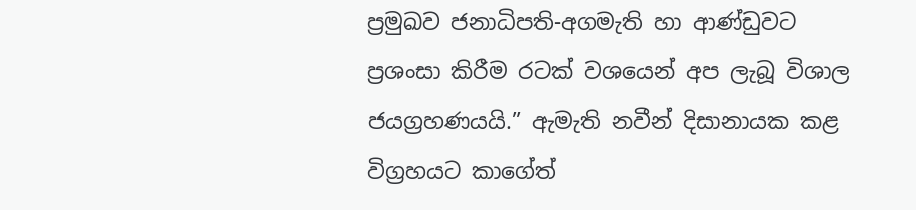ප්‍රමුඛව ජනාධිපති-අගමැති හා ආණ්ඩුවට ප්‍රශංසා කිරීම රටක් වශයෙන් අප ලැබූ විශාල ජයග්‍රහණයයි.” ඇමැති නවීන් දිසානායක කළ විග්‍රහයට කාගේත්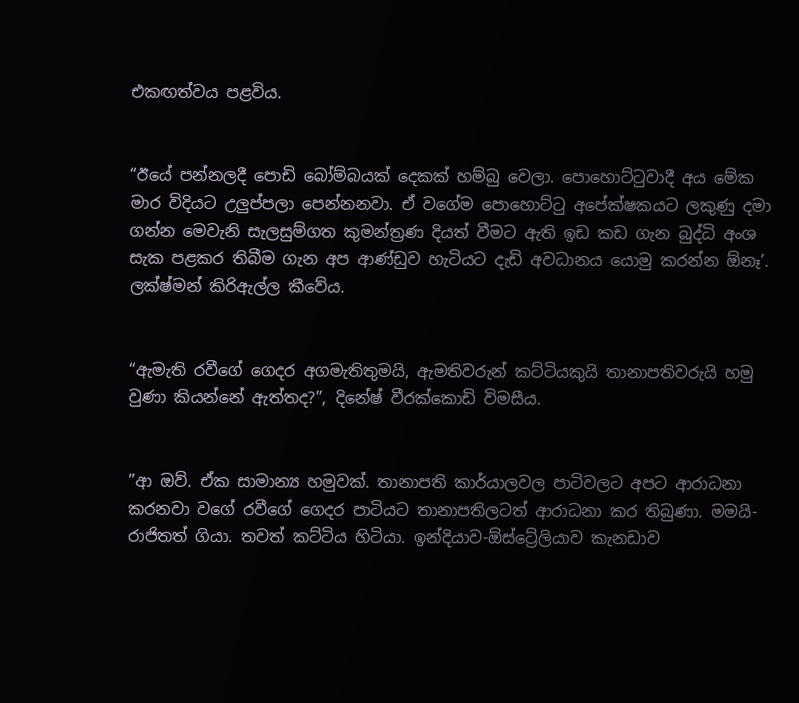එකඟත්වය පළවිය.


“ඊයේ පන්නලදී පොඩි බෝම්බයක් දෙකක් හම්බු වෙලා. පොහොට්ටුවාදී අය මේක මාර විදියට උලුප්පලා පෙන්නනවා. ඒ වගේම පොහොට්ටු අපේක්ෂකයට ලකුණු දමා ගන්න මෙවැනි සැලසුම්ගත කුමන්ත්‍රණ දියත් වීමට ඇති ඉඩ කඩ ගැන බුද්ධි අංශ සැක පළකර තිබීම ගැන අප ආණ්ඩුව හැටියට දැඩි අවධානය යොමු කරන්න ඕනෑ’. ලක්ෂ්මන් කිරිඇල්ල කීවේය.


“ඇමැති රවීගේ ගෙදර අගමැතිතුමයි, ඇමතිවරුන් කට්ටියකුයි තානාපතිවරුයි හමු වුණා කියන්නේ ඇත්තද?”, දිනේෂ් වීරක්කොඩි විමසීය.


”ආ ඔව්. ඒක සාමාන්‍ය හමුවක්. තානාපති කාර්යාලවල පාටිවලට අපට ආරාධනා කරනවා වගේ රවීගේ ගෙදර පාටියට තානාපතිලටත් ආරාධනා කර තිබුණා. මමයි-රාජිතත් ගියා. තවත් කට්ටිය හිටියා. ඉන්දියාව-ඕස්ට්‍රේලියාව කැනඩාව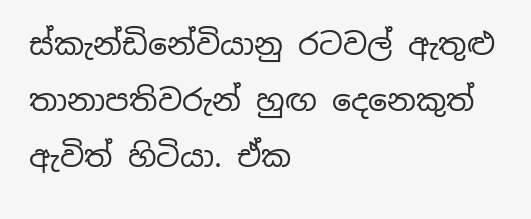ස්කැන්ඩිනේවියානු රටවල් ඇතුළු තානාපතිවරුන් හුඟ දෙනෙකුත් ඇවිත් හිටියා. ඒක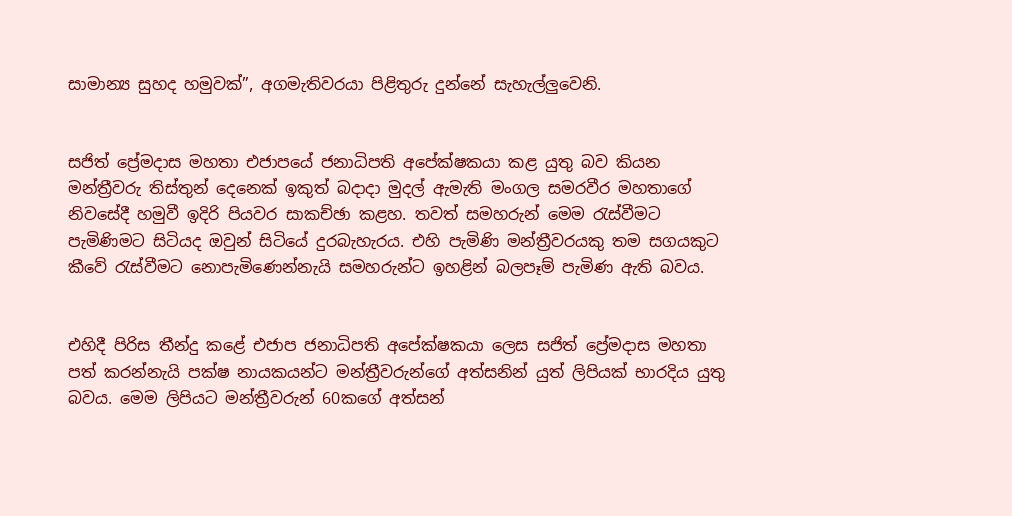සාමාන්‍ය සුහද හමුවක්”, අගමැතිවරයා පිළිතුරු දුන්නේ සැහැල්ලුවෙනි.


සජිත් ප්‍රේමදාස මහතා එජාපයේ ජනාධිපති අපේක්ෂකයා කළ යුතු බව කියන මන්ත්‍රීවරු තිස්තුන් දෙනෙක් ඉකුත් බදාදා මුදල් ඇමැති මංගල සමරවීර මහතාගේ නිවසේදී හමුවී ඉදිරි පියවර සාකච්ඡා කළහ. තවත් සමහරුන් මෙම රැස්වීමට පැමිණිමට සිටියද ඔවුන් සිටියේ දුරබැහැරය. එහි පැමිණි මන්ත්‍රීවරයකු තම සගයකුට කීවේ රැස්වීමට නොපැමිණෙන්නැයි සමහරුන්ට ඉහළින් බලපෑම් පැමිණ ඇති බවය.


එහිදී පිරිස තීන්දු කළේ‍ එජාප ජනාධිපති අපේක්ෂකයා ලෙස සජිත් ප්‍රේමදාස මහතා පත් කරන්නැයි පක්ෂ නායකයන්ට මන්ත්‍රීවරුන්ගේ අත්සනින් යුත් ලිපියක් භාරදිය යුතු බවය. මෙම ලිපියට මන්ත්‍රීවරුන් 60කගේ අත්සන්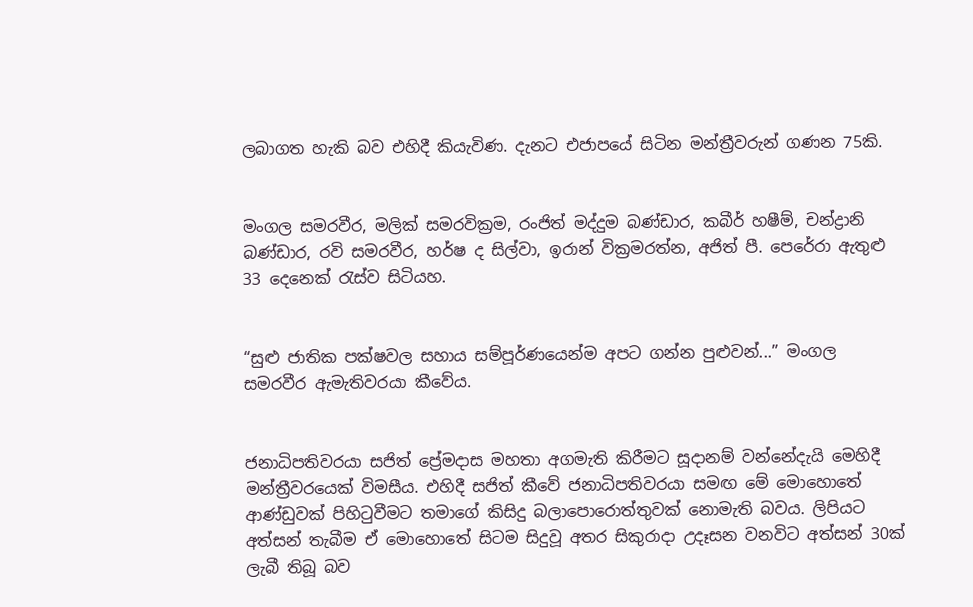ලබාගත හැකි බව එහිදී කියැවිණ. දැනට එජාපයේ සිටින මන්ත්‍රීවරුන් ගණන 75කි.


මංගල සමරවීර, මලික් සමරවික්‍රම, රංජිත් මද්දුම බණ්ඩාර, කබීර් හෂීම්, චන්ද්‍රානි බණ්‍ඩාර, රවි සමරවීර, හර්ෂ ද සිල්වා, ඉරාන් වික්‍රමරත්න, අජිත් පී. පෙරේරා ඇතුළු 33 දෙනෙක් රැස්ව සිටියහ.


“සුළු ජාතික පක්ෂවල සහාය සම්පූර්ණයෙන්ම අපට ගන්න පුළුවන්...” මංගල සමරවීර ඇමැතිවරයා කීවේය.


ජනාධිපතිවරයා සජිත් ප්‍රේමදාස මහතා අගමැති කිරීමට සූදානම් වන්නේදැයි මෙහිදී මන්ත්‍රීවරයෙක් විමසීය. එහිදී සජිත් කීවේ ජනාධිපතිවරයා සමඟ මේ මොහොතේ ආණ්ඩුවක් පිහිටුවීමට තමාගේ කිසිදු බලාපොරොත්තුවක් නොමැති බවය. ලිපියට අත්සන් තැබීම ඒ මොහොතේ සිටම සිදුවූ අතර සිකුරාදා උදෑසන වනවිට අත්සන් 30ක් ලැබී තිබූ බව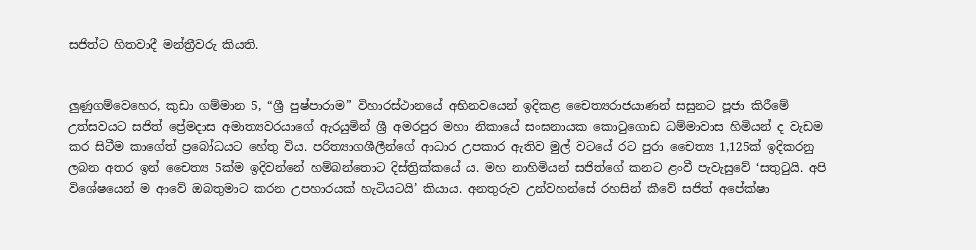සජිත්ට හිතවාදී මන්ත්‍රීවරු කියති.


ලුණුගම්වෙහෙර, කුඩා ගම්මාන 5, “ශ්‍රී පුෂ්පාරාම” විහාරස්ථානයේ අභිනවයෙන් ඉදිකළ චෛත්‍යරාජයාණන් සසුනට පූජා කිරීමේ උත්සවයට සජිත් ප්‍රේමදාස අමාත්‍යවරයාගේ ඇරයුමින් ශ්‍රී අමරපුර මහා නිකායේ සංඝනායක කොටුගොඩ ධම්මාවාස හිමියන් ද වැඩම කර සිටීම කාගේත් ප්‍රබෝධයට හේතු විය. පරිත්‍යාගශීලීන්ගේ ආධාර උපකාර ඇතිව මුල් වටයේ රට පුරා චෛත්‍ය 1,125ක් ඉදිකරනු ලබන අතර ඉන් චෛත්‍ය 5ක්ම ඉදිවන්නේ හම්බන්තොට දිස්ත්‍රික්කයේ ය. මහ නාහිමියන් සජිත්ගේ කනට ළංවී පැවැසුවේ ‘සතුටුයි. අපි විශේෂයෙන් ම ආවේ ඔබතුමාට කරන උපහාරයක් හැටියටයි’ කියාය. අනතුරුව උන්වහන්සේ රහසින් කීවේ සජිත් අපේක්ෂා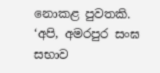නොකළ පුවතකි. ‘අපි, අමරපුර සංඝ සභාව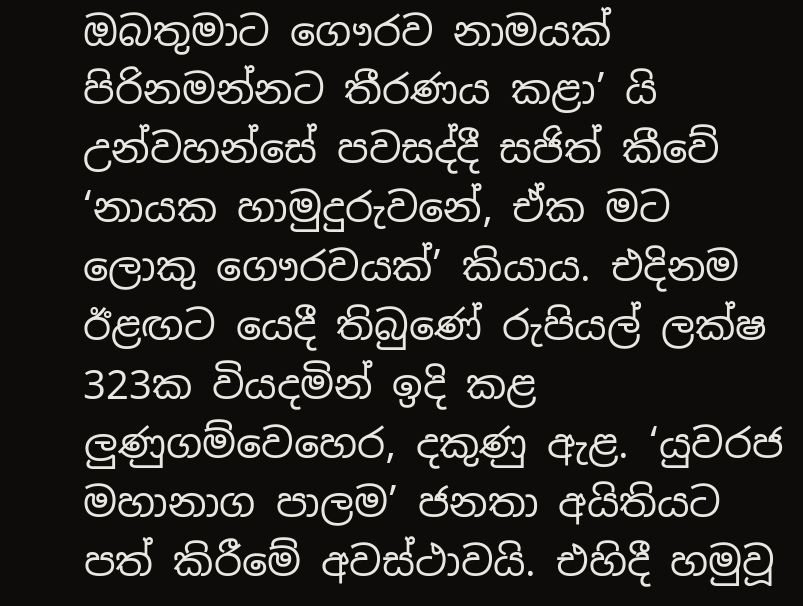ඔබතුමාට ගෞරව නාමයක් පිරිනමන්නට තීරණය කළා’ යි උන්වහන්සේ පවසද්දී සජිත් කීවේ ‘නායක හාමුදුරුවනේ, ඒක මට ලොකු ගෞරවයක්’ කියාය. එදිනම ඊළඟට යෙදී තිබුණේ රුපියල් ලක්ෂ 323ක වියදමින් ඉදි කළ ලුණුගම්වෙහෙර, දකුණු ඇළ. ‘යුවරජ මහානාග පාලම’ ජනතා අයිතියට පත් කිරීමේ අවස්ථාවයි. එහිදී හමුවූ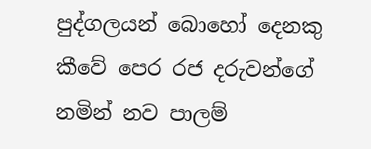පුද්ගලයන් බොහෝ දෙනකු කීවේ පෙර රජ දරුවන්ගේ නමින් නව පාලම්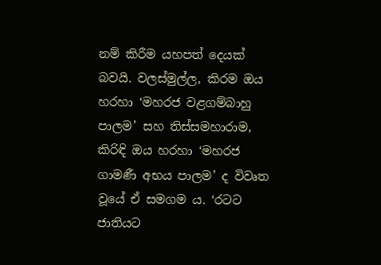නම් කිරීම යහපත් දෙයක් බවයි. වලස්මුල්ල, කිරම ඔය හරහා ‘මහරජ වළගම්බාහු පාලම’ සහ තිස්සමහාරාම, කිරිඳි ඔය හරහා ‘මහරජ ගාමණී අභය පාලම’ ද විවෘත වූයේ ඒ සමගම ය. ‘රටට ජාතියට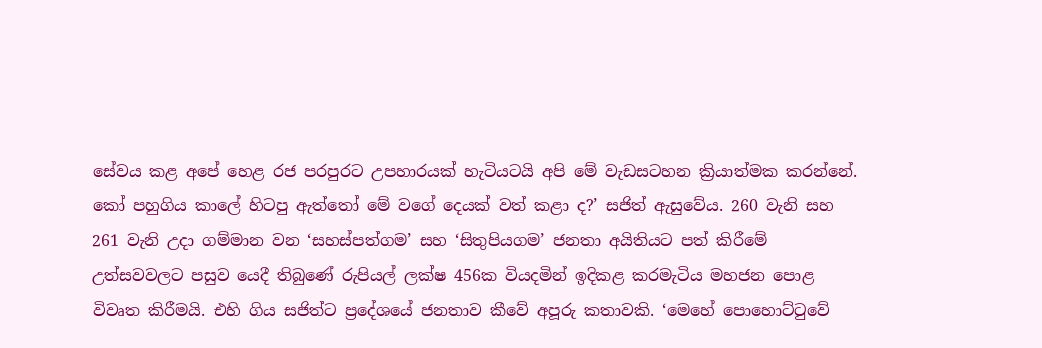සේවය කළ අපේ හෙළ රජ පරපුරට උපහාරයක් හැටියටයි අපි මේ වැඩසටහන ක්‍රියාත්මක කරන්නේ. කෝ පහුගිය කාලේ හිටපු ඇත්තෝ මේ වගේ දෙයක් වත් කළා ද?’ සජිත් ඇසුවේය. 260 වැනි සහ 261 වැනි උදා ගම්මාන වන ‘සහස්පත්ගම’ සහ ‘සිතුපියගම’ ජනතා අයිතියට පත් කිරීමේ උත්සවවලට පසුව යෙදී තිබුණේ රුපියල් ලක්ෂ 456ක වියදමින් ඉදිකළ කරමැටිය මහජන පොළ විවෘත කිරීමයි. එහි ගිය සජිත්ට ප්‍රදේශයේ ජනතාව කීවේ අපූරු කතාවකි. ‘මෙහේ පොහොට්ටුවේ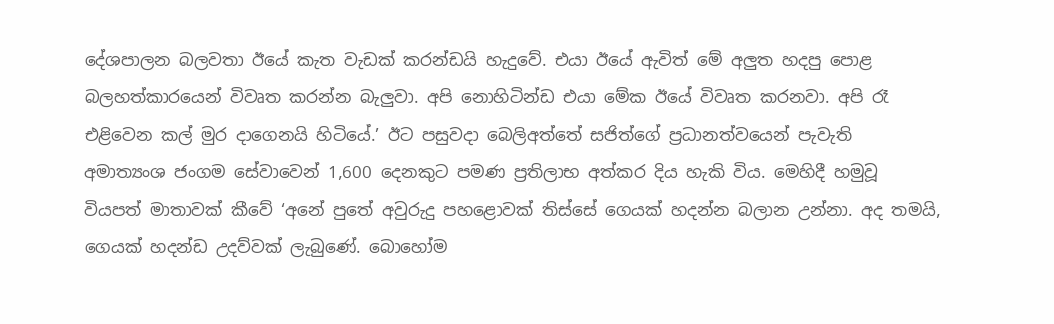දේශපාලන බලවතා ඊයේ කැත වැඩක් කරන්ඩයි හැදුවේ. එයා ඊයේ ඇවිත් මේ අලුත හදපු පොළ බලහත්කාරයෙන් විවෘත කරන්න බැලුවා. අපි නොහිටින්ඩ එයා මේක ඊයේ විවෘත කරනවා. අපි රෑ එළිවෙන කල් මුර දාගෙනයි හිටියේ.’ ඊට පසුවදා බෙලිඅත්තේ සජිත්ගේ ප්‍රධානත්වයෙන් පැවැති අමාත්‍යංශ ජංගම සේවාවෙන් 1,600 දෙනකුට පමණ ප්‍රතිලාභ අත්කර දිය හැකි විය. මෙහිදී හමුවූ වියපත් මාතාවක් කීවේ ‘අනේ පුතේ අවුරුදු පහළොවක් තිස්සේ ගෙයක් හදන්න බලාන උන්නා. අද තමයි, ගෙයක් හදන්ඩ උදව්වක් ලැබුණේ. බොහෝම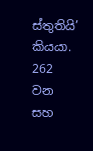ස්තුතියි’ කියයා. 262 වන සහ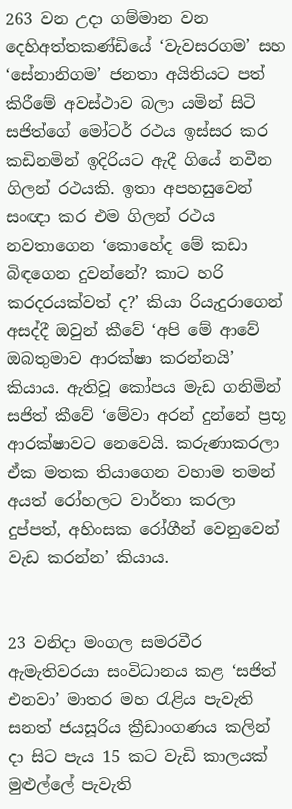263 වන උදා ගම්මාන වන දෙහිඅත්තකණ්ඩියේ ‘වැවසරගම’ සහ ‘සේනානිගම’ ජනතා අයිතියට පත් කිරීමේ අවස්ථාව බලා යමින් සිටි සජිත්ගේ මෝටර් රථය ඉස්සර කර කඩිනමින් ඉදිරියට ඇදී ගියේ නවීන ගිලන් රථයකි. ඉතා අපහසුවෙන් සංඥා කර එම ගිලන් රථය නවතාගෙන ‘කොහේද මේ කඩා බිඳගෙන දුවන්නේ? කාට හරි කරදරයක්වත් ද?’ කියා රියැදුරාගෙන් අසද්දී ඔවුන් කීවේ ‘අපි මේ ආවේ ඔබතුමාව ආරක්ෂා කරන්නයි’ කියාය. ඇතිවූ කෝපය මැඩ ගනිමින් සජිත් කීවේ ‘මේවා අරන් දුන්නේ ප්‍රභූ ආරක්ෂාවට නෙවෙයි. කරුණාකරලා ඒක මතක තියාගෙන වහාම තමන් අයත් රෝහලට වාර්තා කරලා දුප්පත්, අහිංසක රෝගීන් වෙනුවෙන් වැඩ කරන්න’ කියාය.


23 වනිදා මංගල සමරවීර ඇමැතිවරයා සංවිධානය කළ ‘සජිත් එනවා’ මාතර මහ රැළිය පැවැති සනත් ජයසූරිය ක්‍රීඩාංගණය කලින් දා සිට පැය 15 කට වැඩි කාලයක් මුළුල්ලේ පැවැති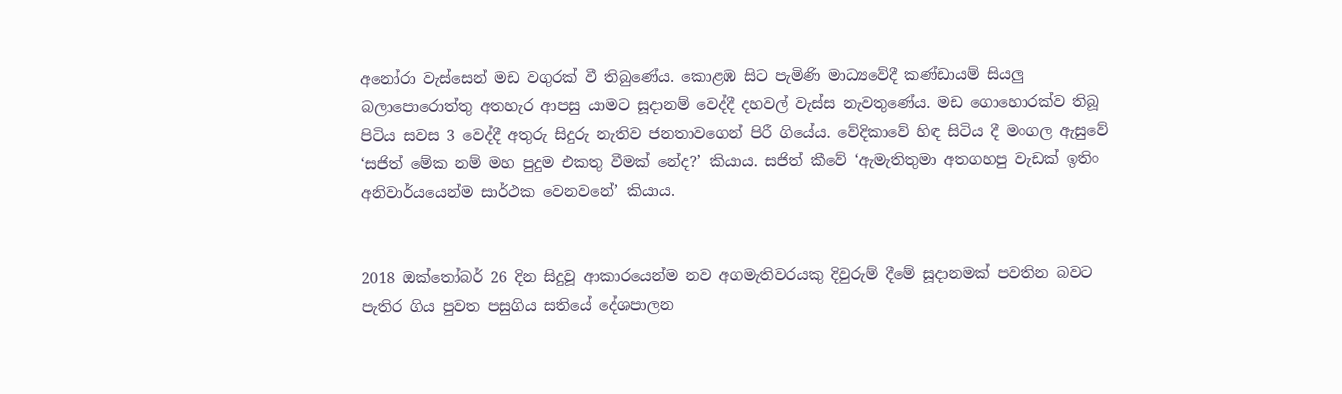අනෝරා වැස්සෙන් මඩ වගුරක් වී තිබුණේය. කොළඹ සිට පැමිණි මාධ්‍යවේදී කණ්ඩායම් සියලු බලාපොරොත්තු අතහැර ආපසු යාමට සූදානම් වෙද්දී දහවල් වැස්ස නැවතුණේය. මඩ ගොහොරක්ව තිබූ පිටිය සවස 3 වෙද්දී අතුරු සිදුරු නැතිව ජනතාවගෙන් පිරී ගියේය. වේදිකාවේ හිඳ සිටිය දී මංගල ඇසුවේ ‘සජිත් මේක නම් මහ පුදුම එකතු වීමක් නේද?’ කියාය. සජිත් කීවේ ‘ඇමැතිතුමා අතගහපු වැඩක් ඉතිං අනිවාර්යයෙන්ම සාර්ථක වෙනවනේ’ කියාය.


2018 ඔක්තෝබර් 26 දින සිදුවූ ආකාරයෙන්ම නව අගමැතිවරයකු දිවුරුම් දීමේ සූදානමක් පවතින බවට පැතිර ගිය පුවත පසුගිය සතියේ දේශපාලන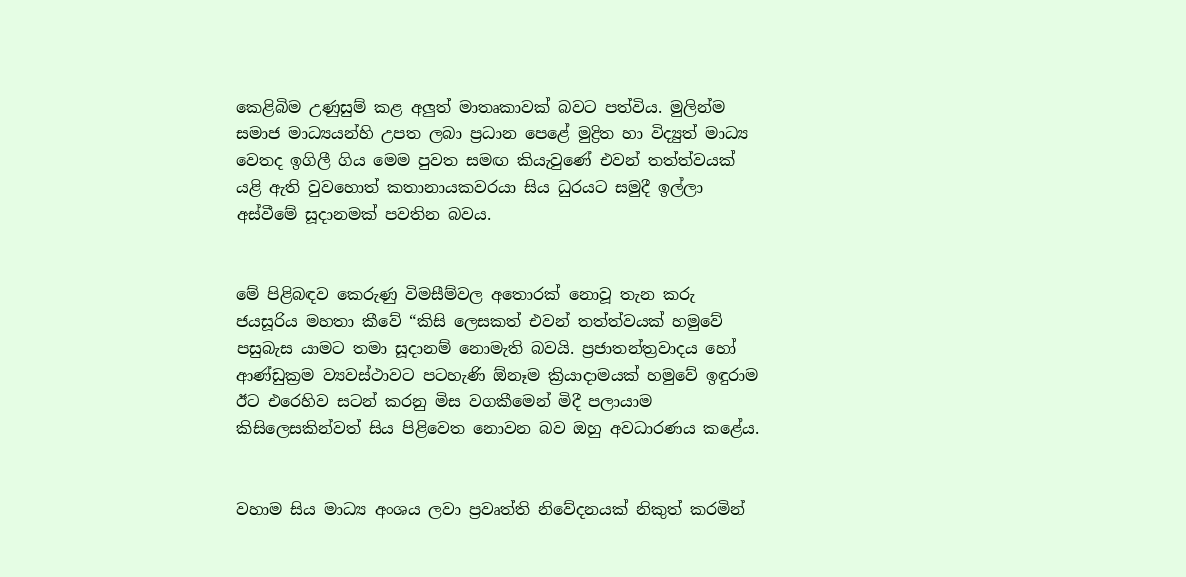කෙළිබිම උණුසුම් කළ අලුත් මාතෘකාවක් බවට පත්විය. මුලින්ම සමාජ මාධ්‍යයන්හි උපත ලබා ප්‍රධාන පෙළේ මුද්‍රිත හා විද්‍යුත් මාධ්‍ය වෙතද ඉගිලී ගිය මෙම පුවත සමඟ කියැවුණේ එවන් තත්ත්වයක් යළි ඇති වුවහොත් කතානායකවරයා සිය ධුරයට සමුදී ඉල්ලා අස්වීමේ සූදානමක් පවතින බවය.


මේ පිළිබඳව කෙරුණු විමසීම්වල අතොරක් නොවූ තැන කරු ජයසූරිය මහතා කීවේ “කිසි ලෙසකත් එවන් තත්ත්වයක් හමුවේ පසුබැස යාමට තමා සූදානම් නොමැති බවයි. ප්‍රජාතන්ත්‍රවාදය හෝ ආණ්ඩුක්‍රම ව්‍යවස්ථාවට පටහැණි ඕනෑම ක්‍රියාදාමයක් හමුවේ ඉඳුරාම ඊට එරෙහිව සටන් කරනු මිස වගකීමෙන් මිදී පලායාම කිසිලෙසකින්වත් සිය පිළිවෙත නොවන බව ඔහු අවධාරණය කළේය.


වහාම සිය මාධ්‍ය අංශය ලවා ප්‍රවෘත්ති නිවේදනයක් නිකුත් කරමින්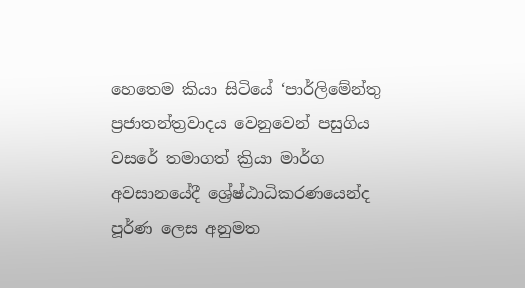හෙතෙම කියා සිටියේ ‘පාර්ලිමේන්තු ප්‍රජාතන්ත්‍රවාදය වෙනුවෙන් පසුගිය වසරේ තමාගත් ක්‍රියා මාර්ග අවසානයේදී ශ්‍රේෂ්ඨාධිකරණයෙන්ද පූර්ණ ලෙස අනුමත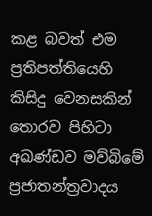කළ බවත් එම ප්‍රතිපත්තියෙහි කිසිදු වෙනසකින් තොරව පිහිටා අඛණ්ඩව මව්බිමේ ප්‍රජාතන්ත්‍රවාදය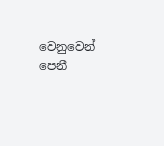වෙනුවෙන් පෙනී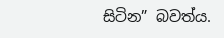සිටින” බවත්ය.